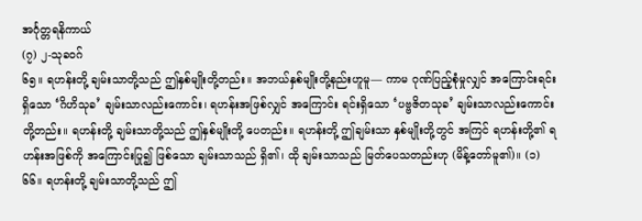အင်္ဂုတ္တရနိကာယ်
(၇) ၂-သုခဝဂ်
၆၅။ ရဟန်းတို့ ချမ်းသာတို့သည် ဤနှစ်မျိုးတို့တည်း။ အဘယ်နှစ်မျိုးတို့နည်းဟူမူ— ကာမ ဂုဏ်ပြည့်စုံမှုလျှင် အကြောင်းရင်းရှိသော ‘ဂိဟိသုခ’ ချမ်းသာလည်းကောင်း၊ ရဟန်းအဖြစ်လျှင် အကြောင်း ရင်းရှိသော ‘ပဗ္ဗဇိတသုခ’ ချမ်းသာလည်းကောင်းတို့တည်း။ ရဟန်းတို့ ချမ်းသာတို့သည် ဤနှစ်မျိုးတို့ ပေတည်း။ ရဟန်းတို့ ဤချမ်းသာ နှစ်မျိုးတို့တွင် အကြင် ရဟန်းတို့၏ ရဟန်းအဖြစ်ကို အကြောင်းပြု၍ ဖြစ်သော ချမ်းသာသည် ရှိ၏၊ ထို ချမ်းသာသည် မြတ်ပေသတည်းဟု (မိန့်တော်မူ၏)။ (၁)
၆၆။ ရဟန်းတို့ ချမ်းသာတို့သည် ဤ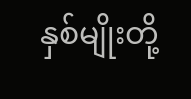နှစ်မျိုးတို့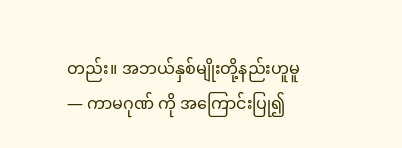တည်း။ အဘယ်နှစ်မျိုးတို့နည်းဟူမူ— ကာမဂုဏ် ကို အကြောင်းပြု၍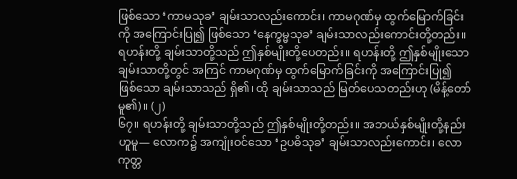ဖြစ်သော ‘ကာမသုခ’ ချမ်းသာလည်းကောင်း၊ ကာမဂုဏ်မှ ထွက်မြောက်ခြင်းကို အကြောင်းပြု၍ ဖြစ်သော ‘နေက္ခမ္မသုခ’ ချမ်းသာလည်းကောင်းတို့တည်း။ ရဟန်းတို့ ချမ်းသာတို့သည် ဤနှစ်မျိုးတို့ပေတည်း။ ရဟန်းတို့ ဤနှစ်မျိုးသော ချမ်းသာတို့တွင် အကြင် ကာမဂုဏ်မှ ထွက်မြောက်ခြင်းကို အကြောင်းပြု၍ ဖြစ်သော ချမ်းသာသည် ရှိ၏၊ ထို ချမ်းသာသည် မြတ်ပေသတည်းဟု (မိန့်တော်မူ၏)။ (၂)
၆၇။ ရဟန်းတို့ ချမ်းသာတို့သည် ဤနှစ်မျိုးတို့တည်း။ အဘယ်နှစ်မျိုးတို့နည်းဟူမူ— လောက၌ အကျုံးဝင်သော ‘ဥပဓိသုခ’ ချမ်းသာလည်းကောင်း၊ လောကုတ္တ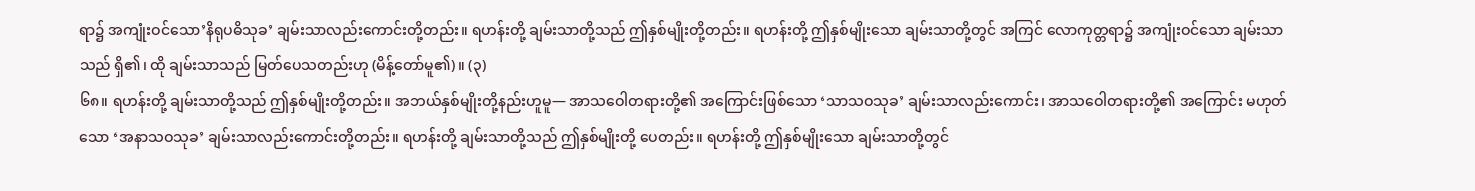ရာ၌ အကျုံးဝင်သော’နိရုပဓိသုခ’ ချမ်းသာလည်းကောင်းတို့တည်း။ ရဟန်းတို့ ချမ်းသာတို့သည် ဤနှစ်မျိုးတို့တည်း။ ရဟန်းတို့ ဤနှစ်မျိုးသော ချမ်းသာတို့တွင် အကြင် လောကုတ္တရာ၌ အကျုံးဝင်သော ချမ်းသာသည် ရှိ၏၊ ထို ချမ်းသာသည် မြတ်ပေသတည်းဟု (မိန့်တော်မူ၏)။ (၃)
၆၈။ ရဟန်းတို့ ချမ်းသာတို့သည် ဤနှစ်မျိုးတို့တည်း။ အဘယ်နှစ်မျိုးတို့နည်းဟူမူ— အာသဝေါတရားတို့၏ အကြောင်းဖြစ်သော ‘သာသဝသုခ’ ချမ်းသာလည်းကောင်း၊ အာသဝေါတရားတို့၏ အကြောင်း မဟုတ်သော ‘အနာသဝသုခ’ ချမ်းသာလည်းကောင်းတို့တည်း။ ရဟန်းတို့ ချမ်းသာတို့သည် ဤနှစ်မျိုးတို့ ပေတည်း။ ရဟန်းတို့ ဤနှစ်မျိုးသော ချမ်းသာတို့တွင်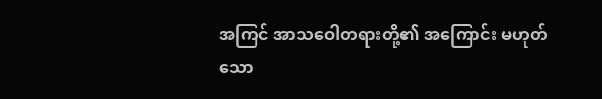အကြင် အာသဝေါတရားတို့၏ အကြောင်း မဟုတ်သော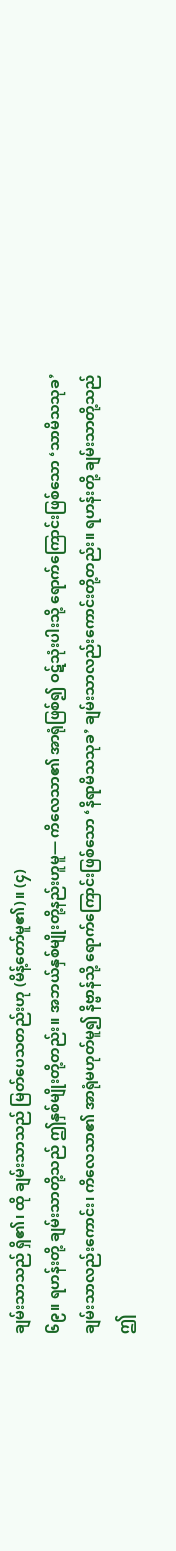ချမ်းသာသည် ရှိ၏၊ ထို ချမ်းသာသည် မြတ်ပေသတည်းဟု (မိန့်တော်မူ၏)။ (၄)
၆၉။ ရဟန်းတို့ ချမ်းသာတို့သည် ဤနှစ်မျိုးတို့တည်း။ အဘယ်နှစ်မျိုးတို့နည်းဟူမူ— ကိလေသာ၏ အာရုံဖြစ်၍ ဝဋ်သုံးပါးသို့ ရောက်ကြောင်းဖြစ်သော ‘သာမိသသုခ’ ချမ်းသာလည်းကောင်း၊ ကိလေသာ၏ အာရုံမဟုတ်မူ၍ နိဗ္ဗာန်သို့ ရောက်ကြောင်းဖြစ်သော ‘နိရာမိသသုခ’ ချမ်းသာလည်းကောင်းတို့တည်း။ ရဟန်းတို့ ချမ်းသာတို့သည် ဤ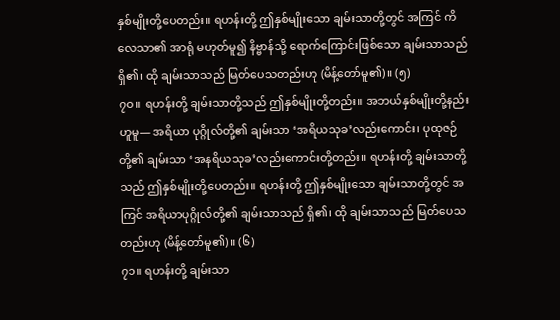နှစ်မျိုးတို့ပေတည်း။ ရဟန်းတို့ ဤနှစ်မျိုးသော ချမ်းသာတို့တွင် အကြင် ကိလေသာ၏ အာရုံ မဟုတ်မူ၍ နိဗ္ဗာန်သို့ ရောက်ကြောင်းဖြစ်သော ချမ်းသာသည် ရှိ၏၊ ထို ချမ်းသာသည် မြတ်ပေသတည်းဟု (မိန့်တော်မူ၏)။ (၅)
၇ဝ။ ရဟန်းတို့ ချမ်းသာတို့သည် ဤနှစ်မျိုးတို့တည်း။ အဘယ်နှစ်မျိုးတို့နည်းဟူမူ— အရိယာ ပုဂ္ဂိုလ်တို့၏ ချမ်းသာ ‘အရိယသုခ’လည်းကောင်း၊ ပုထုဇဉ်တို့၏ ချမ်းသာ ‘အနရိယသုခ’လည်းကောင်းတို့တည်း။ ရဟန်းတို့ ချမ်းသာတို့သည် ဤနှစ်မျိုးတို့ပေတည်း။ ရဟန်းတို့ ဤနှစ်မျိုးသော ချမ်းသာတို့တွင် အကြင် အရိယာပုဂ္ဂိုလ်တို့၏ ချမ်းသာသည် ရှိ၏၊ ထို ချမ်းသာသည် မြတ်ပေသတည်းဟု (မိန့်တော်မူ၏)။ (၆)
၇၁။ ရဟန်းတို့ ချမ်းသာ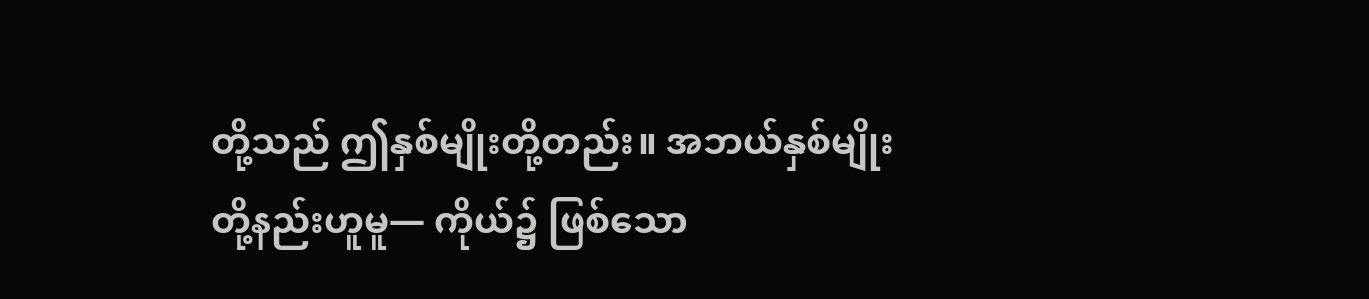တို့သည် ဤနှစ်မျိုးတို့တည်း။ အဘယ်နှစ်မျိုးတို့နည်းဟူမူ— ကိုယ်၌ ဖြစ်သော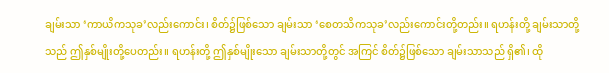ချမ်းသာ ‘ကာယိကသုခ’လည်းကောင်း၊ စိတ်၌ဖြစ်သော ချမ်းသာ ‘စေတသိကသုခ’လည်းကောင်းတို့တည်း။ ရဟန်းတို့ ချမ်းသာတို့သည် ဤနှစ်မျိုးတို့ပေတည်း။ ရဟန်းတို့ ဤနှစ်မျိုးသော ချမ်းသာတို့တွင် အကြင် စိတ်၌ဖြစ်သော ချမ်းသာသည် ရှိ၏၊ ထို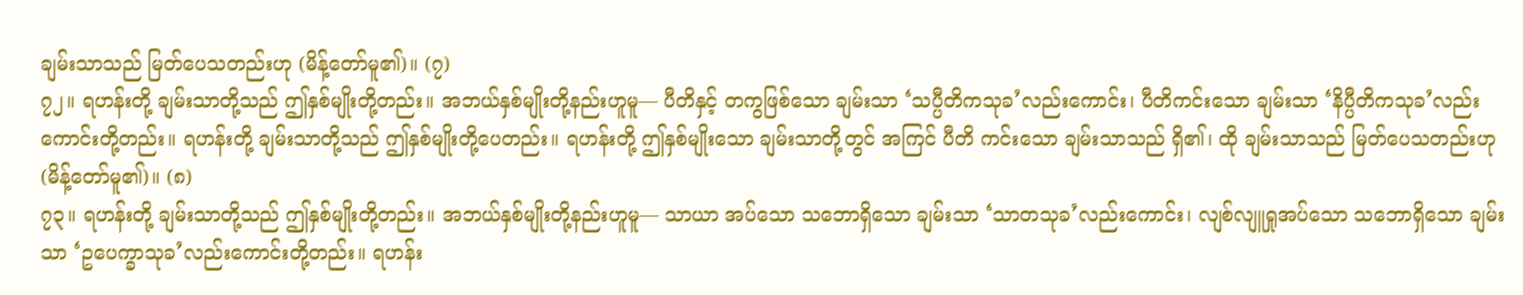ချမ်းသာသည် မြတ်ပေသတည်းဟု (မိန့်တော်မူ၏)။ (၇)
၇၂။ ရဟန်းတို့ ချမ်းသာတို့သည် ဤနှစ်မျိုးတို့တည်း။ အဘယ်နှစ်မျိုးတို့နည်းဟူမူ— ပီတိနှင့် တကွဖြစ်သော ချမ်းသာ ‘သပ္ပီတိကသုခ’လည်းကောင်း၊ ပီတိကင်းသော ချမ်းသာ ‘နိပ္ပီတိကသုခ’လည်းကောင်းတို့တည်း။ ရဟန်းတို့ ချမ်းသာတို့သည် ဤနှစ်မျိုးတို့ပေတည်း။ ရဟန်းတို့ ဤနှစ်မျိုးသော ချမ်းသာတို့တွင် အကြင် ပီတိ ကင်းသော ချမ်းသာသည် ရှိ၏၊ ထို ချမ်းသာသည် မြတ်ပေသတည်းဟု (မိန့်တော်မူ၏)။ (၈)
၇၃။ ရဟန်းတို့ ချမ်းသာတို့သည် ဤနှစ်မျိုးတို့တည်း။ အဘယ်နှစ်မျိုးတို့နည်းဟူမူ— သာယာ အပ်သော သဘောရှိသော ချမ်းသာ ‘သာတသုခ’လည်းကောင်း၊ လျစ်လျူရှုအပ်သော သဘောရှိသော ချမ်းသာ ‘ဥပေက္ခာသုခ’လည်းကောင်းတို့တည်း။ ရဟန်း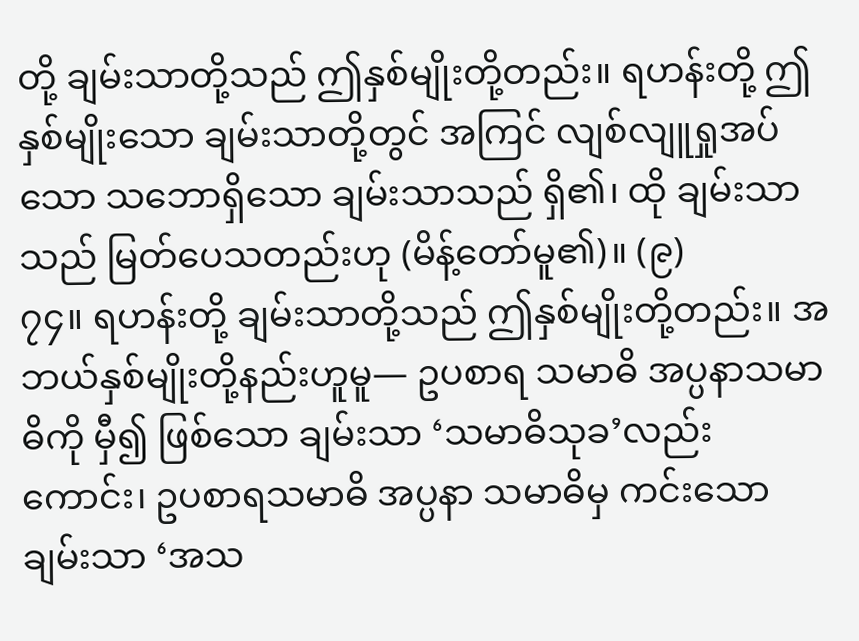တို့ ချမ်းသာတို့သည် ဤနှစ်မျိုးတို့တည်း။ ရဟန်းတို့ ဤနှစ်မျိုးသော ချမ်းသာတို့တွင် အကြင် လျစ်လျူရှုအပ်သော သဘောရှိသော ချမ်းသာသည် ရှိ၏၊ ထို ချမ်းသာသည် မြတ်ပေသတည်းဟု (မိန့်တော်မူ၏)။ (၉)
၇၄။ ရဟန်းတို့ ချမ်းသာတို့သည် ဤနှစ်မျိုးတို့တည်း။ အဘယ်နှစ်မျိုးတို့နည်းဟူမူ— ဥပစာရ သမာဓိ အပ္ပနာသမာဓိကို မှီ၍ ဖြစ်သော ချမ်းသာ ‘သမာဓိသုခ’လည်းကောင်း၊ ဥပစာရသမာဓိ အပ္ပနာ သမာဓိမှ ကင်းသော ချမ်းသာ ‘အသ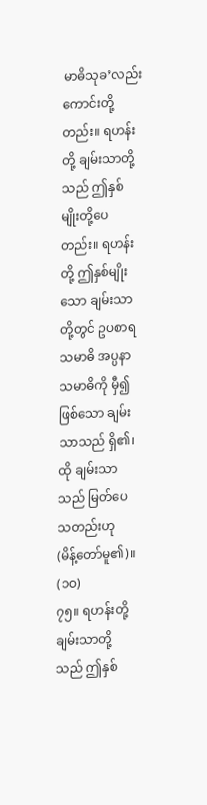မာဓိသုခ’လည်းကောင်းတို့တည်း။ ရဟန်းတို့ ချမ်းသာတို့သည် ဤနှစ်မျိုးတို့ပေတည်း။ ရဟန်းတို့ ဤနှစ်မျိုးသော ချမ်းသာတို့တွင် ဥပစာရသမာဓိ အပ္ပနာသမာဓိကို မှီ၍ ဖြစ်သော ချမ်းသာသည် ရှိ၏၊ ထို ချမ်းသာသည် မြတ်ပေသတည်းဟု (မိန့်တော်မူ၏)။ (၁ဝ)
၇၅။ ရဟန်းတို့ ချမ်းသာတို့သည် ဤနှစ်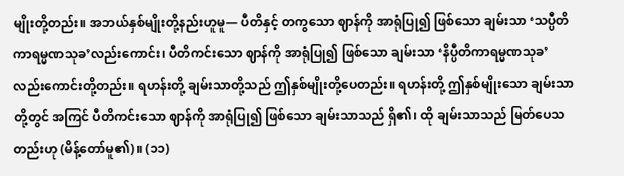မျိုးတို့တည်း။ အဘယ်နှစ်မျိုးတို့နည်းဟူမူ— ပီတိနှင့် တကွသော ဈာန်ကို အာရုံပြု၍ ဖြစ်သော ချမ်းသာ ‘သပ္ပီတိကာရမ္မဏသုခ’လည်းကောင်း၊ ပီတိကင်းသော ဈာန်ကို အာရုံပြု၍ ဖြစ်သော ချမ်းသာ ‘နိပ္ပီတိကာရမ္မဏသုခ’လည်းကောင်းတို့တည်း။ ရဟန်းတို့ ချမ်းသာတို့သည် ဤနှစ်မျိုးတို့ပေတည်း။ ရဟန်းတို့ ဤနှစ်မျိုးသော ချမ်းသာတို့တွင် အကြင် ပီတိကင်းသော ဈာန်ကို အာရုံပြု၍ ဖြစ်သော ချမ်းသာသည် ရှိ၏၊ ထို ချမ်းသာသည် မြတ်ပေသတည်းဟု (မိန့်တော်မူ၏)။ (၁၁)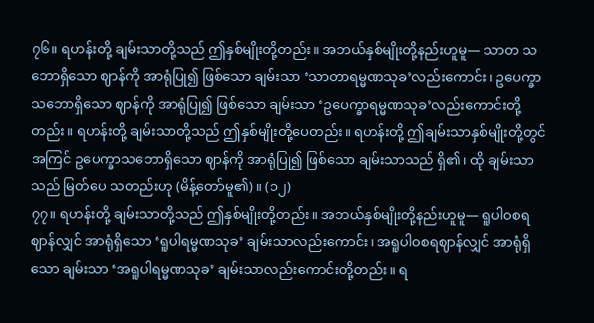၇၆။ ရဟန်းတို့ ချမ်းသာတို့သည် ဤနှစ်မျိုးတို့တည်း။ အဘယ်နှစ်မျိုးတို့နည်းဟူမူ— သာတ သဘောရှိသော ဈာန်ကို အာရုံပြု၍ ဖြစ်သော ချမ်းသာ ‘သာတာရမ္မဏသုခ’လည်းကောင်း၊ ဥပေက္ခာ သဘောရှိသော ဈာန်ကို အာရုံပြု၍ ဖြစ်သော ချမ်းသာ ‘ဥပေက္ခာရမ္မဏသုခ’လည်းကောင်းတို့တည်း။ ရဟန်းတို့ ချမ်းသာတို့သည် ဤနှစ်မျိုးတို့ပေတည်း။ ရဟန်းတို့ ဤချမ်းသာနှစ်မျိုးတို့တွင် အကြင် ဥပေက္ခာသဘောရှိသော ဈာန်ကို အာရုံပြု၍ ဖြစ်သော ချမ်းသာသည် ရှိ၏၊ ထို ချမ်းသာသည် မြတ်ပေ သတည်းဟု (မိန့်တော်မူ၏)။ (၁၂)
၇၇။ ရဟန်းတို့ ချမ်းသာတို့သည် ဤနှစ်မျိုးတို့တည်း။ အဘယ်နှစ်မျိုးတို့နည်းဟူမူ— ရူပါဝစရ ဈာန်လျှင် အာရုံရှိသော ‘ရူပါရမ္မဏသုခ’ ချမ်းသာလည်းကောင်း၊ အရူပါဝစရဈာန်လျှင် အာရုံရှိသော ချမ်းသာ ‘အရူပါရမ္မဏသုခ’ ချမ်းသာလည်းကောင်းတို့တည်း။ ရ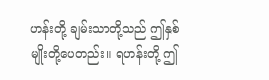ဟန်းတို့ ချမ်းသာတို့သည် ဤနှစ်မျိုးတို့ပေတည်း။ ရဟန်းတို့ ဤ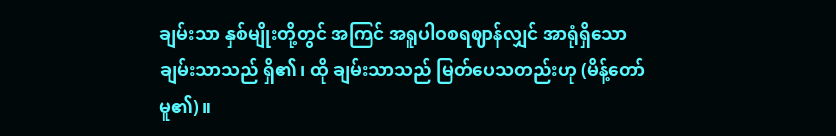ချမ်းသာ နှစ်မျိုးတို့တွင် အကြင် အရူပါဝစရဈာန်လျှင် အာရုံရှိသော ချမ်းသာသည် ရှိ၏၊ ထို ချမ်းသာသည် မြတ်ပေသတည်းဟု (မိန့်တော်မူ၏)။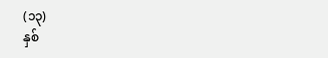(၁၃)
နှစ်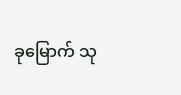ခုမြောက် သု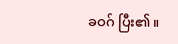ခဝဂ် ပြီး၏။